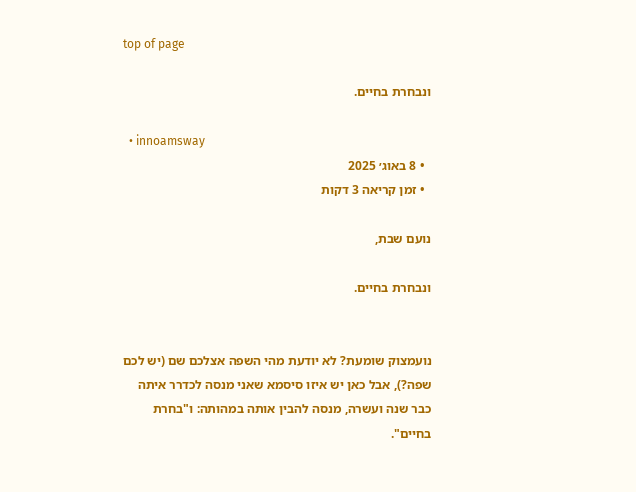top of page

ונבחרת בחיים.

  • innoamsway
  • 8 באוג׳ 2025
  • זמן קריאה 3 דקות

נועם שבת,

ונבחרת בחיים.


נועמצוק שומעת? לא יודעת מהי השפה אצלכם שם (יש לכם שפה?), אבל כאן יש איזו סיסמא שאני מנסה לכדרר איתה כבר שנה ועשרה, מנסה להבין אותה במהותה: ו"בחרת בחיים".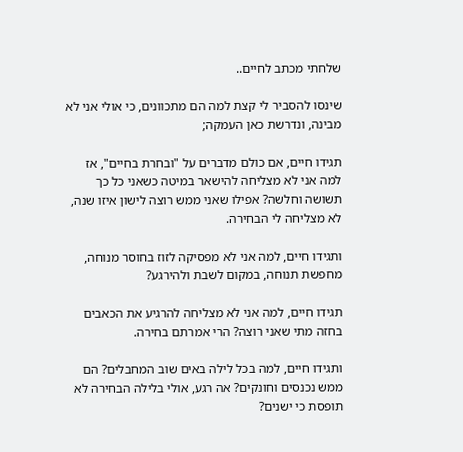שלחתי מכתב לחיים..

שינסו להסביר לי קצת למה הם מתכוונים, כי אולי אני לא מבינה, ונדרשת כאן העמקה;

תגידו חיים, אם כולם מדברים על "ובחרת בחיים", אז למה אני לא מצליחה להישאר במיטה כשאני כל כך תשושה וחלשה? אפילו שאני ממש רוצה לישון איזו שנה, לא מצליחה לי הבחירה.

ותגידו חיים, למה אני לא מפסיקה לזוז בחוסר מנוחה, מחפשת תנוחה, במקום לשבת ולהירגע?

תגידו חיים, למה אני לא מצליחה להרגיע את הכאבים בחזה מתי שאני רוצה? הרי אמרתם בחירה.

ותגידו חיים, למה בכל לילה באים שוב המחבלים? הם ממש נכנסים וחונקים? אה רגע, אולי בלילה הבחירה לא תופסת כי ישנים?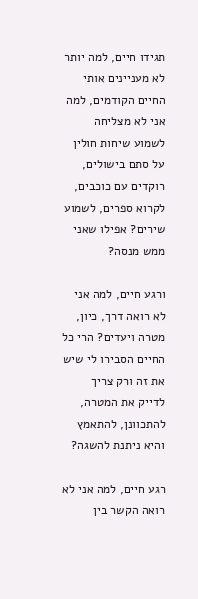תגידו חיים, למה יותר לא מעניינים אותי החיים הקודמים, למה אני לא מצליחה לשמוע שיחות חולין על סתם בישולים, רוקדים עם כוכבים, לקרוא ספרים, לשמוע שירים? אפילו שאני ממש מנסה?

ורגע חיים, למה אני לא רואה דרך, כיון, מטרה ויעדים? הרי כל החיים הסבירו לי שיש את זה ורק צריך לדייק את המטרה, להתכוונן, להתאמץ והיא ניתנת להשגה?

רגע חיים, למה אני לא רואה הקשר בין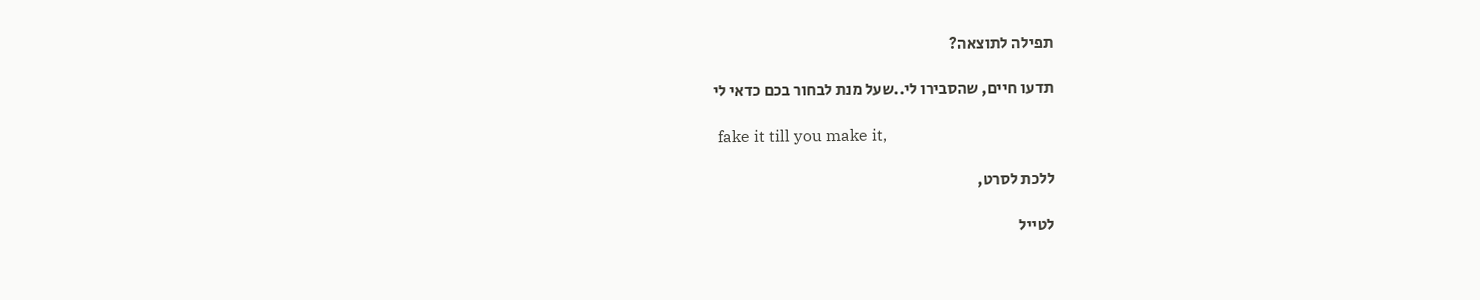תפילה לתוצאה?

תדעו חיים, שהסבירו לי..שעל מנת לבחור בכם כדאי לי

 fake it till you make it,

ללכת לסרט,

לטייל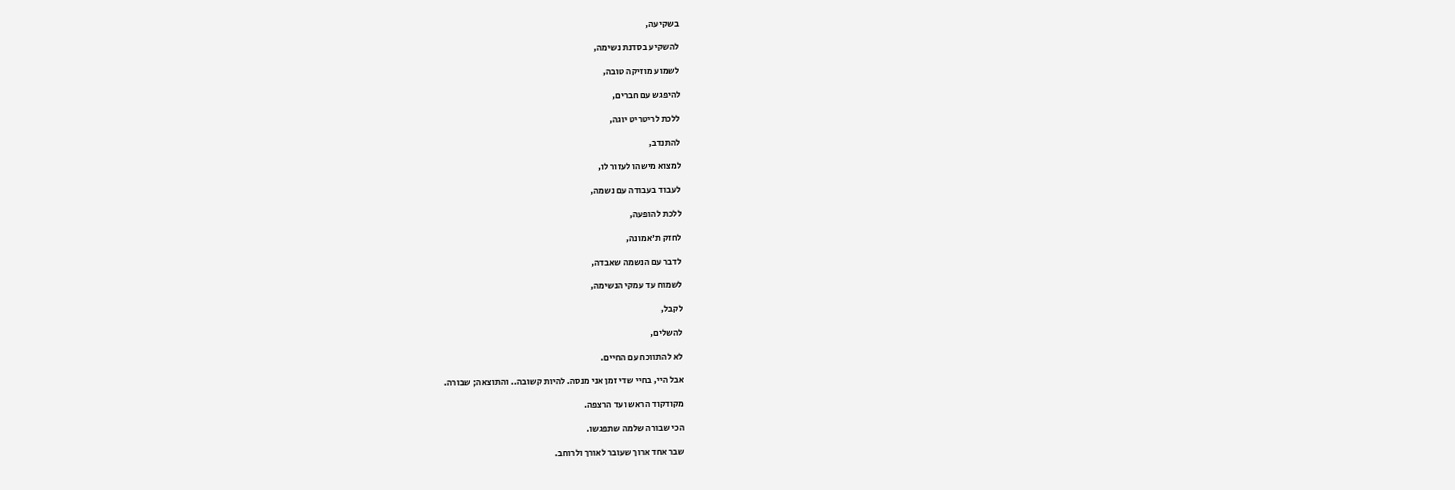בשקיעה,

להשקיע בסדנת נשימה,

לשמוע מוזיקה טובה,

להיפגש עם חברים,

ללכת לריטריט יוגה,

להתנדב,

למצוא מישהו לעזור לו,

לעבוד בעבודה עם נשמה,

ללכת להופעה,

לחזק ת'אמונה,

לדבר עם הנשמה שאבדה,

לשמוח עד עמקי הנשימה,

לקבל,

להשלים,

לא להתווכח עם החיים.

אבל היי, בחיי שדי זמן אני מנסה. להיות קשובה.. והתוצאה; שבורה.

מקודקוד הראש ועד הרצפה.

הכי שבורה שלמה שתפגשו.

שבר אחד ארוך שעובר לאורך ולרוחב.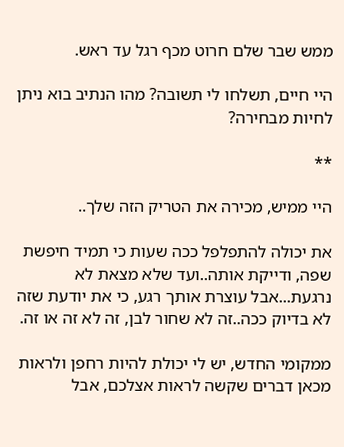ממש שבר שלם חרוט מכף רגל עד ראש.

היי חיים, תשלחו לי תשובה? מהו הנתיב בוא ניתן לחיות מבחירה?

**

היי ממיש, מכירה את הטריק הזה שלך..

את יכולה להתפלפל ככה שעות כי תמיד חיפשת שפה, ודייקת אותה..ועד שלא מצאת לא נרגעת...אבל עוצרת אותך רגע, כי את יודעת שזה לא בדיוק ככה..זה לא שחור לבן, זה לא זה או זה.

ממקומי החדש, יש לי יכולת להיות רחפן ולראות מכאן דברים שקשה לראות אצלכם, אבל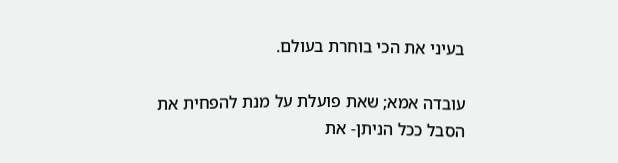בעיני את הכי בוחרת בעולם.

עובדה אמא; שאת פועלת על מנת להפחית את הסבל ככל הניתן- את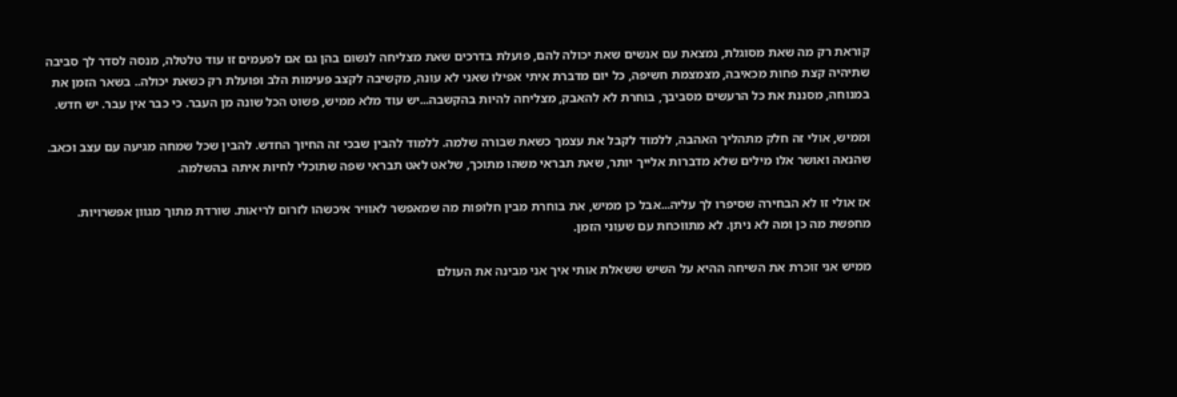קוראת רק מה שאת מסוגלת, נמצאת עם אנשים שאת יכולה להם, פועלת בדרכים שאת מצליחה לנשום בהן גם אם לפעמים זו עוד טלטלה, מנסה לסדר לך סביבה שתיהיה קצת פחות מכאיבה, מצמצמת חשיפה, כל יום מדברת איתי אפילו שאני לא עונה, מקשיבה לקצב פעימות הלב ופועלת רק כשאת יכולה.. בשאר הזמן את במנוחה, מסננת את כל הרעשים מסביבך, בוחרת לא להאבק, מצליחה להיות בהקשבה...יש עוד מלא ממיש, פשוט הכל שונה מן העבר. כי כבר אין עבר. יש חדש.

וממיש, אולי זה חלק מתהליך האהבה, ללמוד לקבל את עצמך כשאת שבורה שלמה. ללמוד להבין שבכי זה החיוך החדש. להבין שכל שמחה מגיעה עם עצב וכאב. שהנאה ואושר אלו מילים שלא מדברות אלייך יותר, שאת תבראי משהו מתוכך, שלאט לאט תבראי שפה שתוכלי לחיות איתה בהשלמה.

אז אולי זו לא הבחירה שסיפרו לך עליה...אבל כן ממיש, את בוחרת מבין חלופות מה שמאפשר לאוויר איכשהו לזרום לריאות. שורדת מתוך מגוון אפשרויות. מחפשת מה כן ומה לא ניתן. לא מתווכחת עם שעוני הזמן.

ממיש אני זוכרת את השיחה ההיא על השיש ששאלת אותי איך אני מבינה את העולם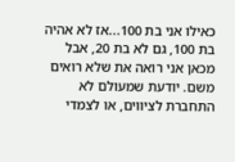כאילו אני בת 100...אז לא אהיה בת 100, גם לא בת 20, אבל מכאן אני רואה את שלא רואים משם. יודעת שמעולם לא התחברת לציווים, או לצמדי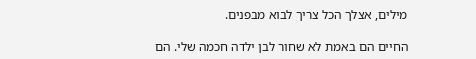מילים, אצלך הכל צריך לבוא מבפנים.

החיים הם באמת לא שחור לבן ילדה חכמה שלי. הם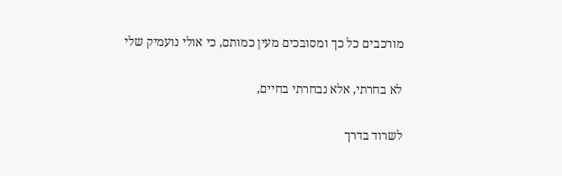מורכבים כל כך ומסובכים מעין כמותם, כי אולי נועמיק שלי

לא בחרתי, אלא נבחרתי בחיים,

לשרוד בדרך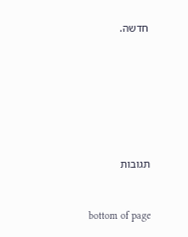חדשה.







תגובות


bottom of page